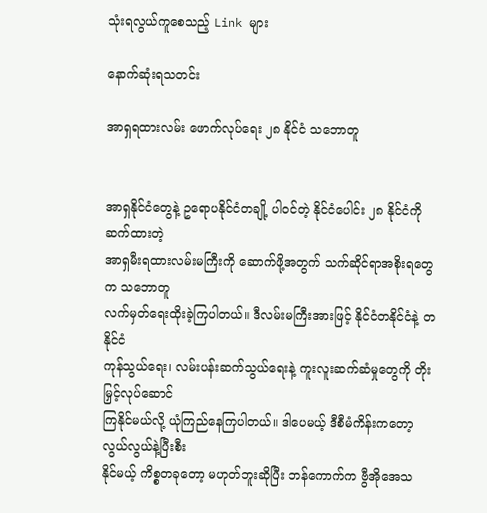သုံးရလွယ်ကူစေသည့် Link များ

နောက်ဆုံးရသတင်း

အာရှရထားလမ်း ဖောက်လုပ်ရေး ၂၈ နိုင်ငံ သဘောတူ


အာရှနိုင်ငံတွေနဲ့ ဥရောပနိုင်ငံတချို့ ပါဝင်တဲ့ နိုင်ငံပေါင်း ၂၈ နိုင်ငံကို ဆက်ထားတဲ့
အာရှမီးရထားလမ်းမကြီးကို ဆောက်ဖို့အတွက် သက်ဆိုင်ရာအစိုးရတွေက သဘောတူ
လက်မှတ်ရေးထိုးခဲ့ကြပါတယ်။ ဒီလမ်းမကြီးအားဖြင့် နိုင်ငံတနိုင်ငံနဲ့ တနိုင်ငံ
ကုန်သွယ်ရေး၊ လမ်းပန်းဆက်သွယ်ရေးနဲ့ ကူးလူးဆက်ဆံမှုတွေကို တိုးမြှင့်လုပ်ဆောင်
ကြနိုင်မယ်လို့ ယုံကြည်နေကြပါတယ်။ ဒါပေမယ့် ဒီစီမံကိန်းကတော့ လွယ်လွယ်နဲ့ပြီးစီး
နိုင်မယ့် ကိစ္စတခုတော့ မဟုတ်ဘူးဆိုပြီး ဘန်ကောက်က ဗွီအိုအေသ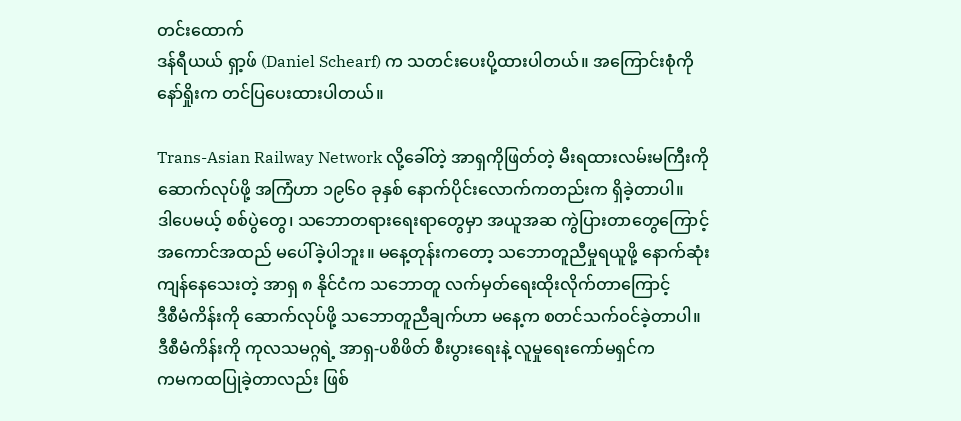တင်းထောက်
ဒန်ရီယယ် ရှာ့ဖ် (Daniel Schearf) က သတင်းပေးပို့ထားပါတယ်။ အကြောင်းစုံကို
နော်ရှိုးက တင်ပြပေးထားပါတယ်။

Trans-Asian Railway Network လို့ခေါ်တဲ့ အာရှကိုဖြတ်တဲ့ မီးရထားလမ်းမကြီးကို
ဆောက်လုပ်ဖို့ အကြံဟာ ၁၉၆၀ ခုနှစ် နောက်ပိုင်းလောက်ကတည်းက ရှိခဲ့တာပါ။
ဒါပေမယ့် စစ်ပွဲတွေ၊ သဘောတရားရေးရာတွေမှာ အယူအဆ ကွဲပြားတာတွေကြောင့်
အကောင်အထည် မပေါ်ခဲ့ပါဘူး။ မနေ့တုန်းကတော့ သဘောတူညီမှုရယူဖို့ နောက်ဆုံး
ကျန်နေသေးတဲ့ အာရှ ၈ နိုင်ငံက သဘောတူ လက်မှတ်ရေးထိုးလိုက်တာကြောင့်
ဒီစီမံကိန်းကို ဆောက်လုပ်ဖို့ သဘောတူညီချက်ဟာ မနေ့က စတင်သက်ဝင်ခဲ့တာပါ။
ဒီစီမံကိန်းကို ကုလသမဂ္ဂရဲ့ အာရှ-ပစိဖိတ် စီးပွားရေးနဲ့ လူမှုရေးကော်မရှင်က
ကမကထပြုခဲ့တာလည်း ဖြစ်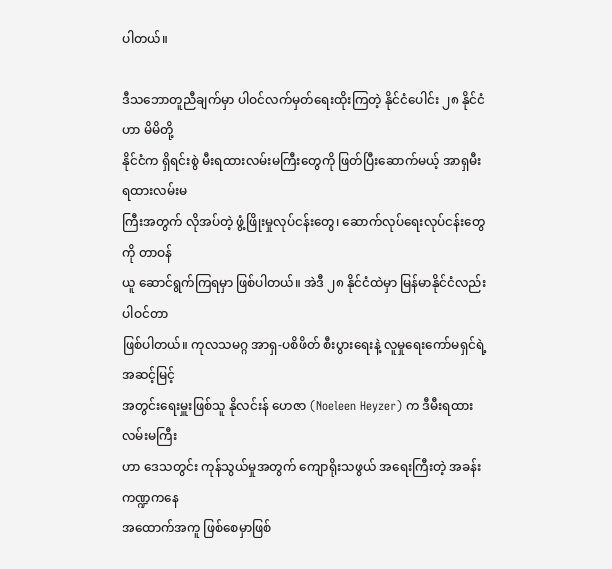ပါတယ်။

ဒီသဘောတူညီချက်မှာ ပါဝင်လက်မှတ်ရေးထိုးကြတဲ့ နိုင်ငံပေါင်း ၂၈ နိုင်ငံဟာ မိမိတို့
နိုင်ငံက ရှိရင်းစွဲ မီးရထားလမ်းမကြီးတွေကို ဖြတ်ပြီးဆောက်မယ့် အာရှမီးရထားလမ်းမ
ကြီးအတွက် လိုအပ်တဲ့ ဖွံ့ဖြိုးမှုလုပ်ငန်းတွေ၊ ဆောက်လုပ်ရေးလုပ်ငန်းတွေကို တာဝန်
ယူ ဆောင်ရွက်ကြရမှာ ဖြစ်ပါတယ်။ အဲဒီ ၂၈ နိုင်ငံထဲမှာ မြန်မာနိုင်ငံလည်း ပါဝင်တာ
ဖြစ်ပါတယ်။ ကုလသမဂ္ဂ အာရှ-ပစိဖိတ် စီးပွားရေးနဲ့ လူမှုရေးကော်မရှင်ရဲ့ အဆင့်မြင့်
အတွင်းရေးမှူးဖြစ်သူ နိုလင်းန် ဟေဇာ (Noeleen Heyzer) က ဒီမီးရထားလမ်းမကြီး
ဟာ ဒေသတွင်း ကုန်သွယ်မှုအတွက် ကျောရိုးသဖွယ် အရေးကြီးတဲ့ အခန်းကဏ္ဍကနေ
အထောက်အကူ ဖြစ်စေမှာဖြစ်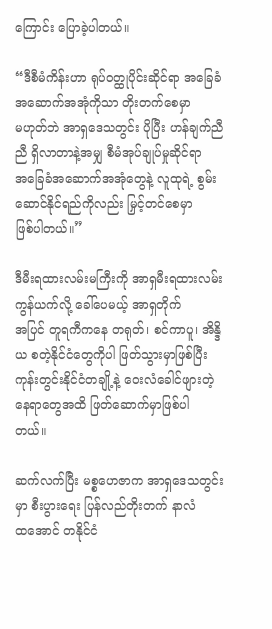ကြောင်း ပြောခဲ့ပါတယ်။

“ဒီစီမံကိန်းဟာ ရုပ်ဝတ္ထုပိုင်းဆိုင်ရာ အခြေခံအဆောက်အအုံကိုသာ တိုးတက်စေမှာ
မဟုတ်ဘဲ အာရှဒေသတွင်း ပိုပြီး ဟန်ချက်ညီညီ ရှိလာတာနဲ့အမျှ စီမံအုပ်ချုပ်မှုဆိုင်ရာ
အခြေခံအဆောက်အအုံတွေနဲ့ လူထုရဲ့ စွမ်းဆောင်နိုင်ရည်ကိုလည်း မြှင့်တင်စေမှာ
ဖြစ်ပါတယ်။”

ဒီမီးရထားလမ်းမကြီးကို အာရှမီးရထားလမ်း ကွန်ယက်လို့ ခေါ်ပေမယ့် အာရှတိုက်
အပြင် တူရကီကနေ တရုတ်၊ စင်ကာပူ၊ အိန္ဒိယ စတဲ့နိုင်ငံတွေကိုပါ ဖြတ်သွားမှာဖြစ်ပြီး
ကုန်းတွင်းနိုင်ငံတချို့နဲ့ ဝေးလံခေါင်ဖျားတဲ့ နေရာတွေအထိ ဖြတ်ဆောက်မှာဖြစ်ပါ
တယ်။

ဆက်လက်ပြီး မစ္စဟေဇာက အာရှဒေသတွင်းမှာ စီးပွားရေး ပြန်လည်တိုးတက် နာလံ
ထအောင် တနိုင်ငံ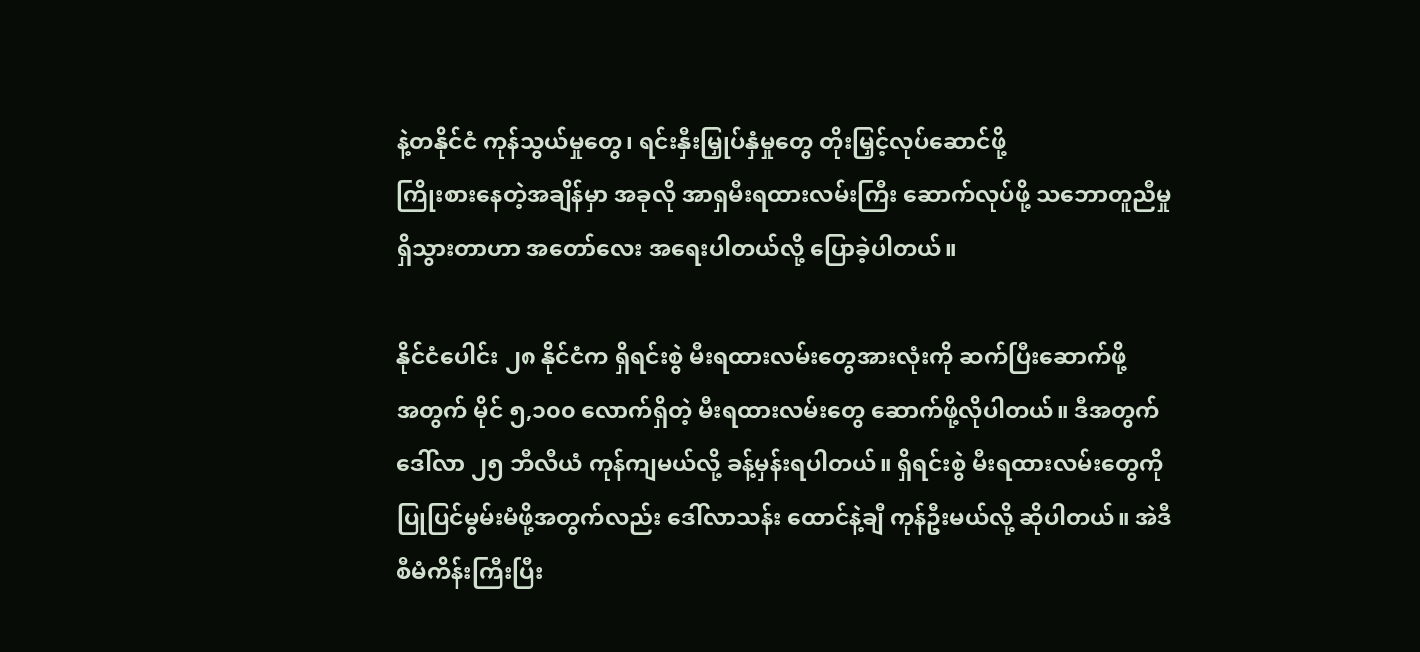နဲ့တနိုင်ငံ ကုန်သွယ်မှုတွေ၊ ရင်းနှီးမြှုပ်နှံမှုတွေ တိုးမြှင့်လုပ်ဆောင်ဖို့
ကြိုးစားနေတဲ့အချိန်မှာ အခုလို အာရှမီးရထားလမ်းကြီး ဆောက်လုပ်ဖို့ သဘောတူညီမှု
ရှိသွားတာဟာ အတော်လေး အရေးပါတယ်လို့ ပြောခဲ့ပါတယ်။

နိုင်ငံပေါင်း ၂၈ နိုင်ငံက ရှိရင်းစွဲ မီးရထားလမ်းတွေအားလုံးကို ဆက်ပြီးဆောက်ဖို့
အတွက် မိုင် ၅,၁၀၀ လောက်ရှိတဲ့ မီးရထားလမ်းတွေ ဆောက်ဖို့လိုပါတယ်။ ဒီအတွက်
ဒေါ်လာ ၂၅ ဘီလီယံ ကုန်ကျမယ်လို့ ခန့်မှန်းရပါတယ်။ ရှိရင်းစွဲ မီးရထားလမ်းတွေကို
ပြုပြင်မွမ်းမံဖို့အတွက်လည်း ဒေါ်လာသန်း ထောင်နဲ့ချီ ကုန်ဦးမယ်လို့ ဆိုပါတယ်။ အဲဒီ
စီမံကိန်းကြီးပြီး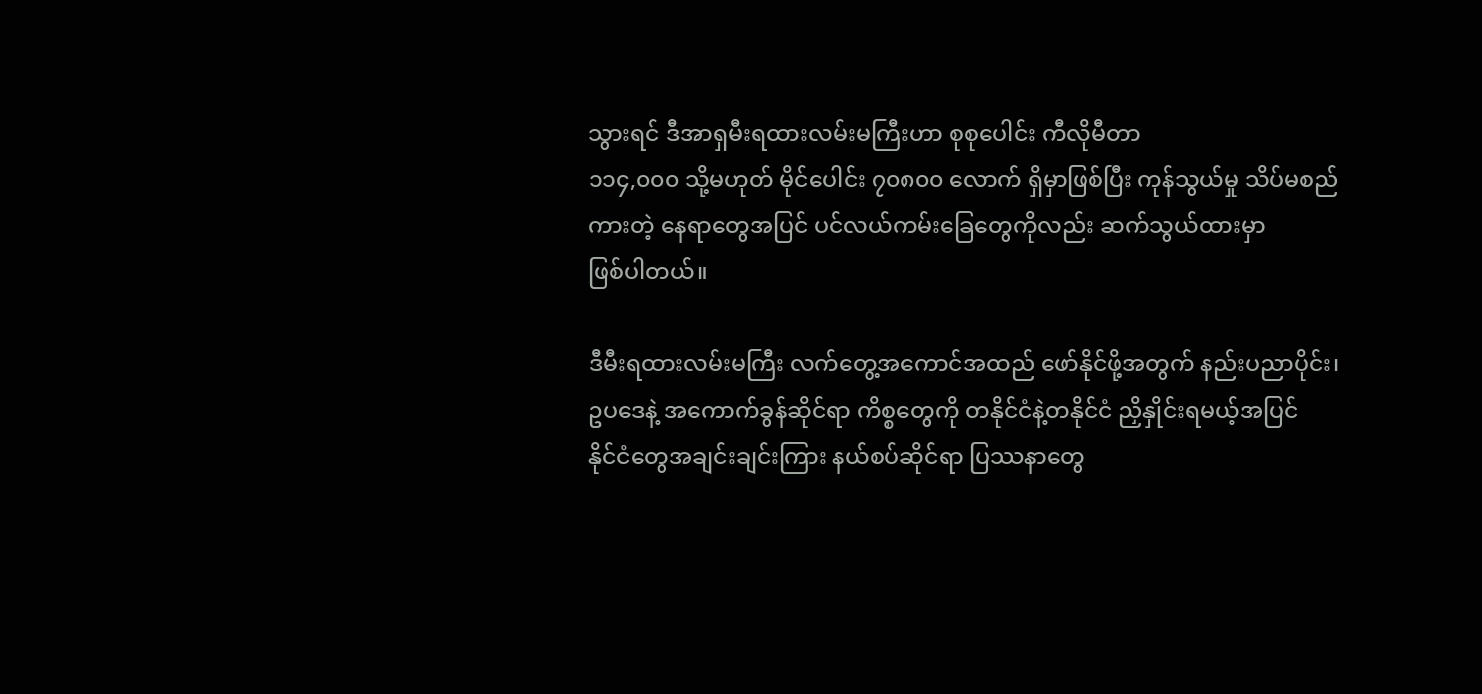သွားရင် ဒီအာရှမီးရထားလမ်းမကြီးဟာ စုစုပေါင်း ကီလိုမီတာ
၁၁၄,၀၀၀ သို့မဟုတ် မိုင်ပေါင်း ၇၀၈၀၀ လောက် ရှိမှာဖြစ်ပြီး ကုန်သွယ်မှု သိပ်မစည်
ကားတဲ့ နေရာတွေအပြင် ပင်လယ်ကမ်းခြေတွေကိုလည်း ဆက်သွယ်ထားမှာ
ဖြစ်ပါတယ်။

ဒီမီးရထားလမ်းမကြီး လက်တွေ့အကောင်အထည် ဖော်နိုင်ဖို့အတွက် နည်းပညာပိုင်း၊
ဥပဒေနဲ့ အကောက်ခွန်ဆိုင်ရာ ကိစ္စတွေကို တနိုင်ငံနဲ့တနိုင်ငံ ညှိနှိုင်းရမယ့်အပြင်
နိုင်ငံတွေအချင်းချင်းကြား နယ်စပ်ဆိုင်ရာ ပြဿနာတွေ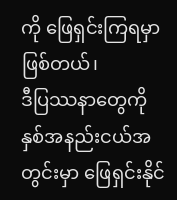ကို ဖြေရှင်းကြရမှာဖြစ်တယ်၊
ဒီပြဿနာတွေကို နှစ်အနည်းငယ်အတွင်းမှာ ဖြေရှင်းနိုင်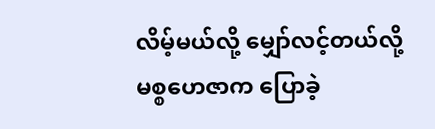လိမ့်မယ်လို့ မျှော်လင့်တယ်လို့
မစ္စဟေဇာက ပြောခဲ့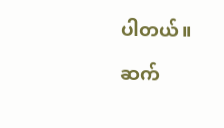ပါတယ်။

ဆက်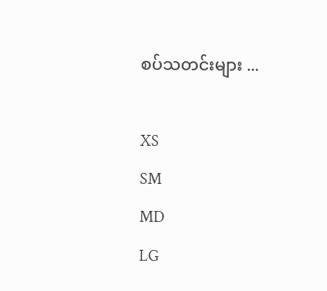စပ်သတင်းများ ...

XS
SM
MD
LG